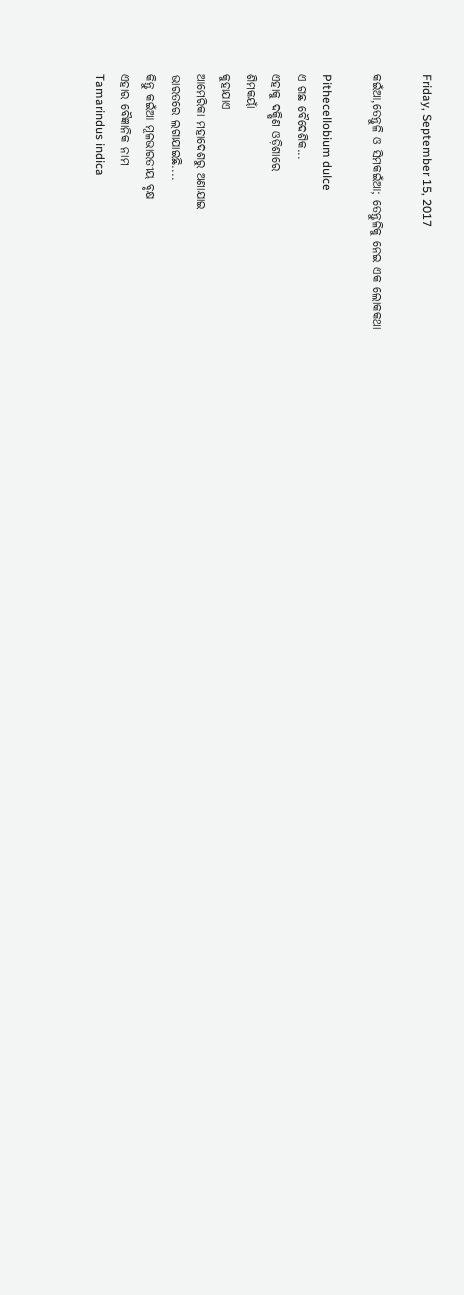Friday, September 15, 2017

କଇଁଆ,ତେନ୍ତୁଳି ଓ ସିମକଇଁଆ; ତେନ୍ତୁଳିକୁ ନେଇ ଏକ ଲୋକକଥା

Pithecellobium dulce
ଏ ଗଛ ବୈଦେଶିକ...
ଏହାକୁ ଦକ୍ଷିଣ ଓଡ଼ିଶାରେ
ଶିମକୟାଁ
କୁହାଯାଏ
ଆମେରିକା ମହାଦେଶରୁ ଅଣାଯାଇ
ଭାରତରେ ଲଗାଯାଇଛି....
କିନ୍ତୁ କଇଁଆ ମୂଳଭାରତୀୟ ବୃକ୍ଷ
ଏହାର ବୈଜ୍ଞାନିକ ନାମ
Tamarindus indica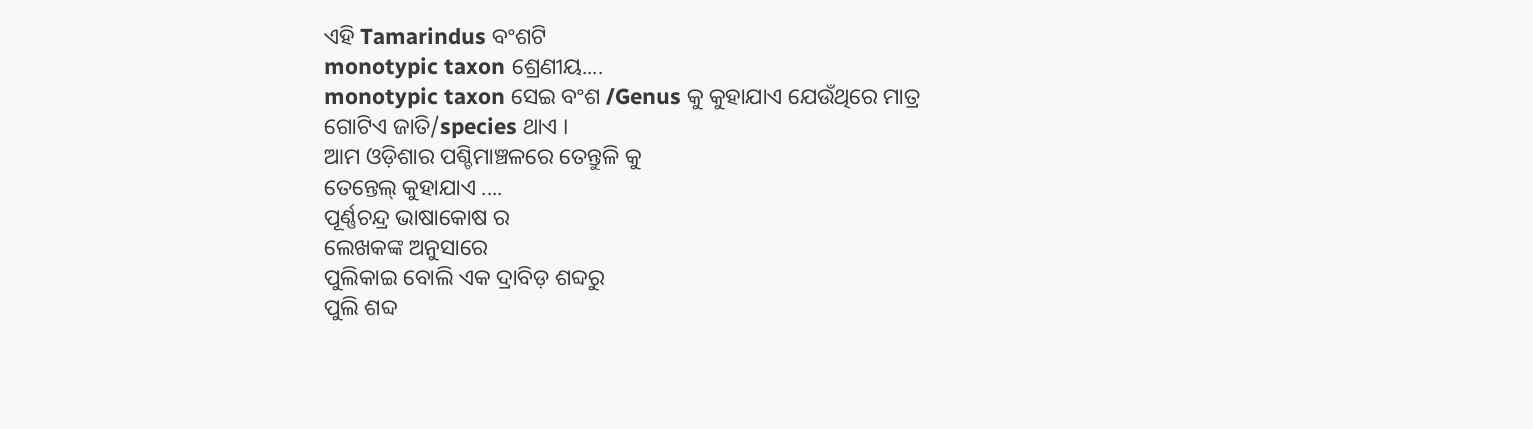ଏହି Tamarindus ବଂଶଟି
monotypic taxon ଶ୍ରେଣୀୟ....
monotypic taxon ସେଇ ବଂଶ /Genus କୁ କୁହାଯାଏ ଯେଉଁଥିରେ ମାତ୍ର
ଗୋଟିଏ ଜାତି/species ଥାଏ ।
ଆମ ଓଡ଼ିଶାର ପଶ୍ଚିମାଞ୍ଚଳରେ ତେନ୍ତୁଳି କୁ
ତେନ୍ତେଲ୍ କୁହାଯାଏ ....
ପୂର୍ଣ୍ଣଚନ୍ଦ୍ର ଭାଷାକୋଷ ର
ଲେଖକଙ୍କ ଅନୁସାରେ
ପୁଲିକାଇ ବୋଲି ଏକ ଦ୍ରାବିଡ଼ ଶବ୍ଦରୁ
ପୁଲି ଶବ୍ଦ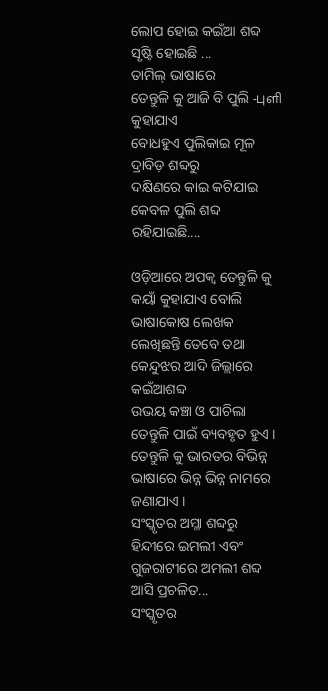ଲୋପ ହୋଇ କଇଁଆ ଶବ୍ଦ ସୃଷ୍ଟି ହୋଇଛି ...
ତାମିଲ୍ ଭାଷାରେ
ତେନ୍ତୁଳି କୁ ଆଜି ବି ପୁଲି -புளி କୁହାଯାଏ
ବୋଧହୁଏ ପୁଲିକାଇ ମୂଳ ଦ୍ରାବିଡ଼ ଶବ୍ଦରୁ
ଦକ୍ଷିଣରେ କାଇ କଟିଯାଇ କେବଳ ପୁଲି ଶବ୍ଦ ରହିଯାଇଛି....

ଓଡ଼ିଆରେ ଅପକ୍ବ ତେନ୍ତୁଳି କୁ କୟାଁ କୁହାଯାଏ ବୋଲି ଭାଷାକୋଷ ଲେଖକ ଲେଖିଛନ୍ତି ତେବେ ତଥା କେନ୍ଦୁଝର ଆଦି ଜିଲ୍ଲାରେ କଇଁଆଶବ୍ଦ
ଉଭୟ କଞ୍ଚା ଓ ପାଚିଲା ତେନ୍ତୁଳି ପାଇଁ ବ୍ୟବହୃତ ହୁଏ ।
ତେନ୍ତୁଳି କୁ ଭାରତର ବିଭିନ୍ନ ଭାଷାରେ ଭିନ୍ନ ଭିନ୍ନ ନାମରେ ଜଣାଯାଏ ।
ସଂସ୍କୃତର ଅମ୍ଳା ଶବ୍ଦରୁ ହିନ୍ଦୀରେ ଇମଲୀ ଏବଂ ଗୁଜରାଟୀରେ ଅମଲୀ ଶବ୍ଦ ଆସି ପ୍ରଚଳିତ...
ସଂସ୍କୃତର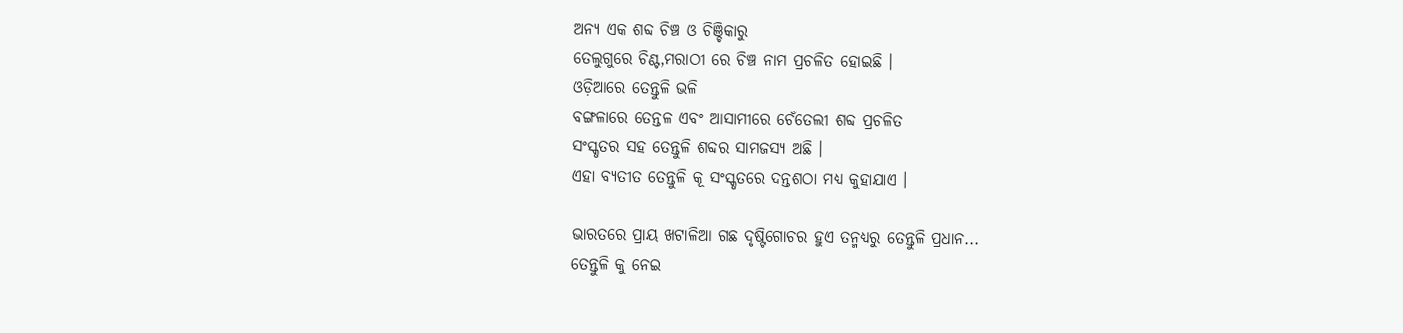ଅନ୍ୟ ଏକ ଶବ୍ଦ ଚିଞ୍ଚ ଓ ଚିଞ୍ଚିକାରୁ
ତେଲୁଗୁରେ ଚିଣ୍ଟ,ମରାଠୀ ରେ ଚିଞ୍ଚ ନାମ ପ୍ରଚଳିତ ହୋଇଛି ।
ଓଡ଼ିଆରେ ତେନ୍ତୁଳି ଭଳି
ବଙ୍ଗଳାରେ ତେନ୍ତଳ ଏବଂ ଆସାମୀରେ ଚେଁତେଲୀ ଶବ୍ଦ ପ୍ରଚଳିତ
ସଂସ୍କୃତର ସହ ତେନ୍ତୁଳି ଶବ୍ଦର ସାମଜସ୍ୟ ଅଛି ।
ଏହା ବ୍ୟତୀତ ତେନ୍ତୁଳି କୂ ସଂସ୍କୃତରେ ଦନ୍ତଶଠା ମଧ୍ୟ କୁହାଯାଏ ।

ଭାରତରେ ପ୍ରାୟ ଖଟାଳିଆ ଗଛ ଦୃଷ୍ଟିଗୋଚର ହୁଏ ତନ୍ମଧ୍ୟରୁ ତେନ୍ତୁଳି ପ୍ରଧାନ...
ତେନ୍ତୁଳି କୁ ନେଇ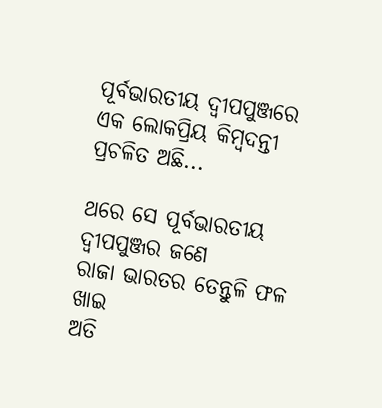ପୂର୍ବଭାରତୀୟ ଦ୍ବୀପପୁଞ୍ଜରେ
ଏକ ଲୋକପ୍ରିୟ କିମ୍ବଦନ୍ତୀ ପ୍ରଚଳିତ ଅଛି...

ଥରେ ସେ ପୂର୍ବଭାରତୀୟ ଦ୍ବୀପପୁଞ୍ଜର ଜଣେ
ରାଜା ଭାରତର ତେନ୍ତୁଳି ଫଳ ଖାଇ
ଅତି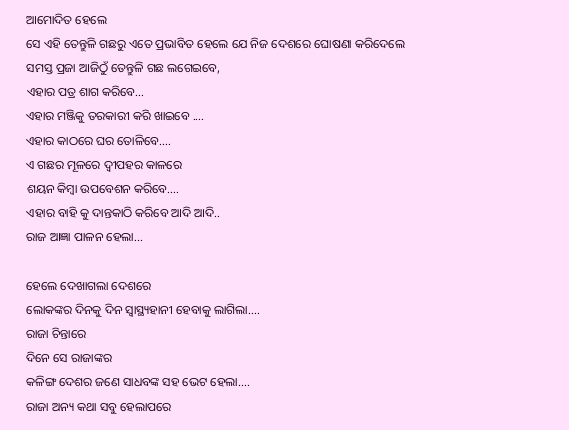ଆମୋଦିତ ହେଲେ
ସେ ଏହି ତେନ୍ତୁଳି ଗଛରୁ ଏତେ ପ୍ରଭାବିତ ହେଲେ ଯେ ନିଜ ଦେଶରେ ଘୋଷଣା କରିଦେଲେ
ସମସ୍ତ ପ୍ରଜା ଆଜିଠୁଁ ତେନ୍ତୁଳି ଗଛ ଲଗେଇବେ,
ଏହାର ପତ୍ର ଶାଗ କରିବେ...
ଏହାର ମଞ୍ଜିକୁ ତରକାରୀ କରି ଖାଇବେ ....
ଏହାର କାଠରେ ଘର ତୋଳିବେ....
ଏ ଗଛର ମୂଳରେ ଦ୍ବୀପହର କାଳରେ
ଶୟନ କିମ୍ବା ଉପବେଶନ କରିବେ....
ଏହାର ବାହି କୁ ଦାନ୍ତକାଠି କରିବେ ଆଦି ଆଦି..
ରାଜ ଆଜ୍ଞା ପାଳନ ହେଲା...

ହେଲେ ଦେଖାଗଲା ଦେଶରେ
ଲୋକଙ୍କର ଦିନକୁ ଦିନ ସ୍ବାସ୍ଥ୍ୟହାନୀ ହେବାକୁ ଲାଗିଲା....
ରାଜା ଚିନ୍ତାରେ
ଦିନେ ସେ ରାଜାଙ୍କର
କଳିଙ୍ଗ ଦେଶର ଜଣେ ସାଧବଙ୍କ ସହ ଭେଟ ହେଲା....
ରାଜା ଅନ୍ୟ କଥା ସବୁ ହେଲାପରେ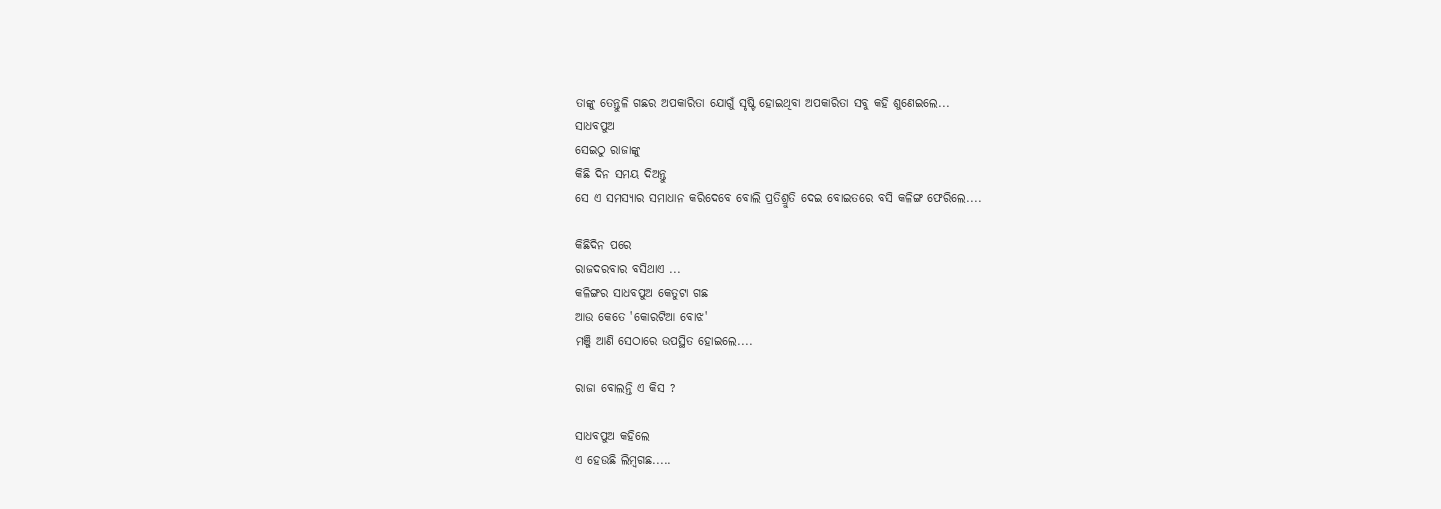ତାଙ୍କୁ ତେନ୍ତୁଳି ଗଛର ଅପକାରିତା ଯୋଗୁଁ ସୃଷ୍ଟି ହୋଇଥିବା ଅପକାରିତା ସବୁ କହି ଶୁଣେଇଲେ...
ସାଧବପୁଅ
ସେଇଠୁ ରାଜାଙ୍କୁ
କିଛି ଦିନ ସମୟ ଦିଅନ୍ତୁ
ସେ ଏ ସମସ୍ୟାର ସମାଧାନ କରିଦେବେ ବୋଲି ପ୍ରତିଶ୍ରୁତି ଦେଇ ବୋଇତରେ ବସି କଳିଙ୍ଗ ଫେରିଲେ....

କିଛିଦିନ ପରେ
ରାଜଦରବାର ବସିଥାଏ ...
କଳିଙ୍ଗର ସାଧବପୁଅ କେତୁଟା ଗଛ
ଆଉ କେତେ 'କୋରଟିଆ ବୋଝ'
ମଞ୍ଜି ଆଣି ସେଠାରେ ଉପସ୍ଥିତ ହୋଇଲେ....

ରାଜା ବୋଲନ୍ତି ଏ କିସ ?

ସାଧବପୁଅ କହିଲେ
ଏ ହେଉଛି ଲିମ୍ବଗଛ.....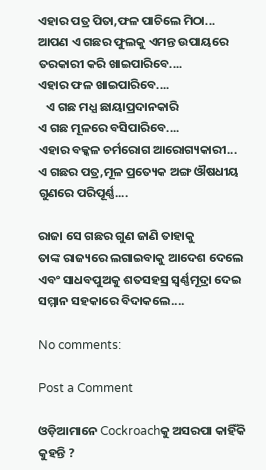ଏହାର ପତ୍ର ପିତା,ଫଳ ପାଚିଲେ ମିଠା...
ଆପଣ ଏ ଗଛର ଫୁଲକୁ ଏମନ୍ତ ଉପାୟରେ ତରକାରୀ କରି ଖାଇପାରିବେ....
ଏହାର ଫଳ ଖାଇପାରିବେ....
   ଏ ଗଛ ମଧ୍ଯ ଛାୟାପ୍ରଦାନକାରି
ଏ ଗଛ ମୂଳରେ ବସିପାରିବେ....
ଏହାର ବକ୍କଳ ଚର୍ମରୋଗ ଆରୋଗ୍ୟକାରୀ...
ଏ ଗଛର ପତ୍ର,ମୂଳ ପ୍ରତ୍ୟେକ ଅଙ୍ଗ ଔଷଧୀୟ ଗୁଣରେ ପରିପୂର୍ଣ୍ଣ....

ରାଜା ସେ ଗଛର ଗୁଣ ଜାଣି ତାହାକୁ
ତାଙ୍କ ରାଜ୍ୟରେ ଲଗାଇବାକୁ ଆଦେଶ ଦେଲେ
ଏବଂ ସାଧବପୁଅକୁ ଶତସହସ୍ର ସ୍ବର୍ଣ୍ଣମୂଦ୍ରା ଦେଇ ସମ୍ମାନ ସହକାରେ ବିଦାକଲେ....

No comments:

Post a Comment

ଓଡ଼ିଆମାନେ Cockroachକୁ ଅସରପା କାହିଁକି କୁହନ୍ତି ?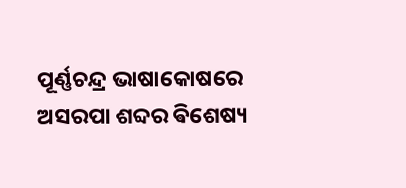ପୂର୍ଣ୍ଣଚନ୍ଦ୍ର ଭାଷାକୋଷରେ  ଅସରପା ଶବ୍ଦର ଵିଶେଷ୍ୟ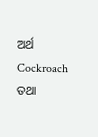ଅର୍ଥ Cockroach ତଥା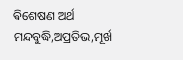ଵିଶେଷଣ ଅର୍ଥ ମନ୍ଦବୁଦ୍ଧି,ଅପ୍ରତିଭ,ମୂର୍ଖ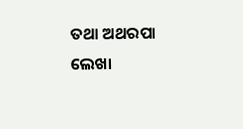ତଥା ଅଥରପା ଲେଖା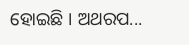ହୋଇଛି । ଅଥରପ...